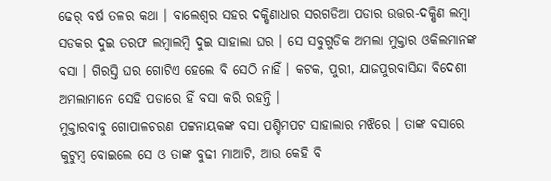ଢେର୍ ବର୍ଷ ତଳର କଥା । ବାଲେଶ୍ୱର ସହର ଦକ୍ଷିଣାଧାର ସରଗଡିଆ ପଡାର ଉତ୍ତର-ଦକ୍ଷିଣ ଲମ୍ବା ସଡକର ଦୁଇ ତରଫ ଲମ୍ବାଲମ୍ବି ଦୁଇ ସାହାଲା ଘର । ସେ ସବୁଗୁଡିକ ଅମଲା ମୁକ୍ତାର ଓକିଲମାନଙ୍କ ବସା । ଗିରସ୍ତି ଘର ଗୋଟିଏ ହେଲେ ବି ସେଠି ନାହିଁ । କଟକ, ପୁରୀ, ଯାଜପୁରବାସିନ୍ଦା ବିଦେଶୀ ଅମଲାମାନେ ସେହି ପଡାରେ ହିଁ ବସା କରି ରହନ୍ତି ।
ମୁକ୍ତାରବାବୁ ଗୋପାଳଚରଣ ପଟ୍ଟନାୟକଙ୍କ ବସା ପଶ୍ଚିମପଟ ସାହାଲାର ମଝିରେ । ତାଙ୍କ ବସାରେ କୁଟୁମ୍ବ ବୋଇଲେ ସେ ଓ ତାଙ୍କ ବୁଢୀ ମାଆଟି, ଆଉ କେହି ବି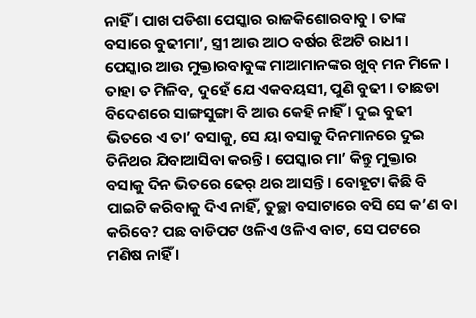ନାହିଁ । ପାଖ ପଡିଶା ପେସ୍କାର ରାଜକିଶୋରବାବୁ । ତାଙ୍କ ବସାରେ ବୁଢୀମା’, ସ୍ତ୍ରୀ ଆଉ ଆଠ ବର୍ଷର ଝିଅଟି ରାଧୀ । ପେସ୍କାର ଆଉ ମୁକ୍ତାରବାବୁଙ୍କ ମାଆମାନଙ୍କର ଖୁବ୍ ମନ ମିଳେ । ତାହା ତ ମିଳିବ, ଦୁହେଁ ଯେ ଏକବୟସୀ, ପୁଣି ବୁଢୀ । ତାଛଡା ବିଦେଶରେ ସାଙ୍ଗସୁଙ୍ଗା ବି ଆଉ କେହି ନାହିଁ । ଦୁଇ ବୁଢୀ ଭିତରେ ଏ ତା’ ବସାକୁ, ସେ ୟା ବସାକୁ ଦିନମାନରେ ଦୁଇ ତିନିଥର ଯିବାଆସିବା କରନ୍ତି । ପେସ୍କାର ମା’ କିନ୍ତୁ ମୁକ୍ତାର ବସାକୁ ଦିନ ଭିତରେ ଢେର୍ ଥର ଆସନ୍ତି । ବୋହୂଟା କିଛି ବି ପାଇଟି କରିବାକୁ ଦିଏ ନାହିଁ, ତୁଚ୍ଛା ବସାଟାରେ ବସି ସେ କ’ଣ ବା କରିବେ? ପଛ ବାଡିପଟ ଓଳିଏ ଓଳିଏ ବାଟ, ସେ ପଟରେ ମଣିଷ ନାହିଁ ।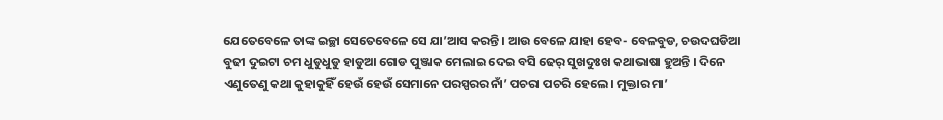ଯେତେବେଳେ ତାଙ୍କ ଇଚ୍ଛା ସେତେବେଳେ ସେ ଯା’ଆସ କରନ୍ତି । ଆଉ ବେଳେ ଯାହା ହେବ- ବେଳବୁଡ, ଚଉଦଘଡିଆ ବୁଢୀ ଦୁଇଟା ଚମ ଧୁଡୁଧୁଡୁ ହାଡୁଆ ଗୋଡ ପୁଞ୍ଜାକ ମେଲାଇ ଦେଇ ବସି ଢେର୍ ସୁଖଦୁଃଖ କଥାଭାଷା ହୁଅନ୍ତି । ଦିନେ ଏଣୁତେଣୁ କଥା କୁହାକୁହିଁ ହେଉଁ ହେଉଁ ସେମାନେ ପରସ୍ପରର ନାଁ’ ପଚରା ପଚରି ହେଲେ । ମୁକ୍ତାର ମା’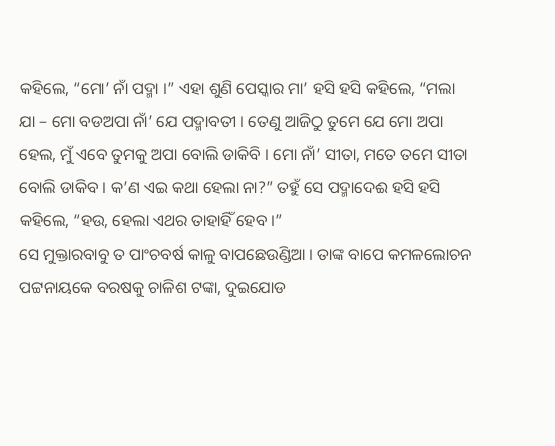କହିଲେ, “ମୋ’ ନାଁ ପଦ୍ମା ।” ଏହା ଶୁଣି ପେସ୍କାର ମା’ ହସି ହସି କହିଲେ, “ମଲା ଯା – ମୋ ବଡଅପା ନାଁ’ ଯେ ପଦ୍ମାବତୀ । ତେଣୁ ଆଜିଠୁ ତୁମେ ଯେ ମୋ ଅପା ହେଲ, ମୁଁ ଏବେ ତୁମକୁ ଅପା ବୋଲି ଡାକିବି । ମୋ ନାଁ’ ସୀତା, ମତେ ତମେ ସୀତା ବୋଲି ଡାକିବ । କ’ଣ ଏଇ କଥା ହେଲା ନା?” ତହୁଁ ସେ ପଦ୍ମାଦେଈ ହସି ହସି କହିଲେ, “ହଉ, ହେଲା ଏଥର ତାହାହିଁ ହେବ ।”
ସେ ମୁକ୍ତାରବାବୁ ତ ପାଂଚବର୍ଷ କାଳୁ ବାପଛେଉଣ୍ଡିଆ । ତାଙ୍କ ବାପେ କମଳଲୋଚନ ପଟ୍ଟନାୟକେ ବରଷକୁ ଚାଳିଶ ଟଙ୍କା, ଦୁଇଯୋଡ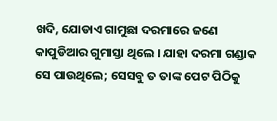ଖଦି, ଯୋଡାଏ ଗାମୁଛା ଦରମାରେ ଜଣେ କାପୁଡିଆର ଗୁମାସ୍ତା ଥିଲେ । ଯାହା ଦରମା ଗଣ୍ଡାକ ସେ ପାଉଥିଲେ; ସେସବୁ ତ ତାଙ୍କ ପେଟ ପିଠିକୁ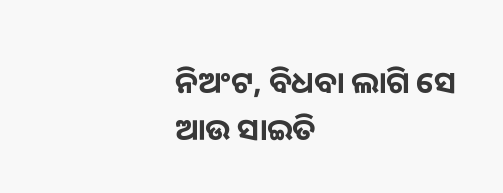ନିଅଂଟ, ବିଧବା ଲାଗି ସେ ଆଉ ସାଇତି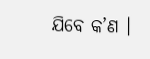ଯିବେ କ’ଣ ।